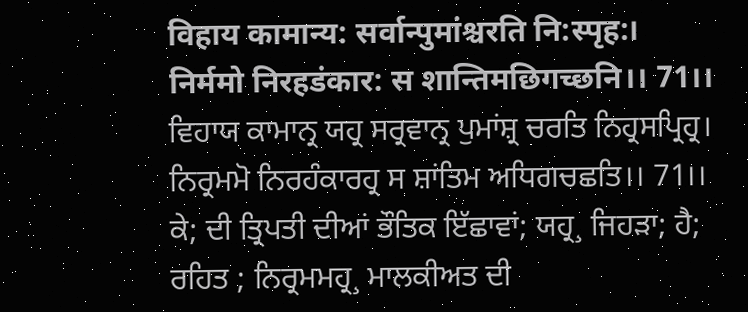विहाय कामान्य: सर्वान्पुमांश्चरति नि:स्पृह:।
निर्ममो निरहडंकार: स शान्तिमछिगच्छनि।। 71।।
ਵਿਹਾਯ ਕਾਮਾਨ੍ਰ ਯਹ੍ਰ ਸਰ੍ਰਵਾਨ੍ਰ ਪੁਮਾਂਸ਼੍ਰ ਚਰਤਿ ਨਿਹ੍ਰਸਪ੍ਰਿਹ੍ਰ।
ਨਿਰ੍ਰਮਮੋ ਨਿਰਹੰਕਾਰਹ੍ਰ ਸ ਸ਼ਾਂਤਿਮ ਅਧਿਗਚਛਤਿ।। 71।।
ਕੇ; ਦੀ ਤ੍ਰਿਪਤੀ ਦੀਆਂ ਭੌਤਿਕ ਇੱਛਾਵਾਂ; ਯਹ੍ਰ¸ ਜਿਹੜਾ; ਹੈ; ਰਹਿਤ ; ਨਿਰ੍ਰਮਮਹ੍ਰ¸ ਮਾਲਕੀਅਤ ਦੀ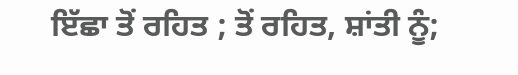ਇੱਛਾ ਤੋਂ ਰਹਿਤ ; ਤੋਂ ਰਹਿਤ, ਸ਼ਾਂਤੀ ਨੂੰ;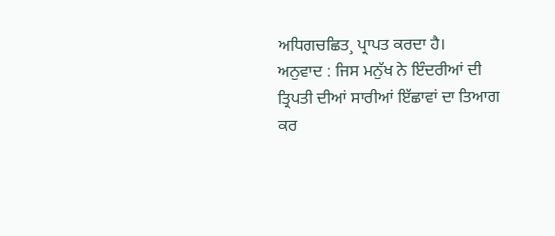ਅਧਿਗਚਛਿਤ¸ ਪ੍ਰਾਪਤ ਕਰਦਾ ਹੈ।
ਅਨੁਵਾਦ : ਜਿਸ ਮਨੁੱਖ ਨੇ ਇੰਦਰੀਆਂ ਦੀ ਤ੍ਰਿਪਤੀ ਦੀਆਂ ਸਾਰੀਆਂ ਇੱਛਾਵਾਂ ਦਾ ਤਿਆਗ ਕਰ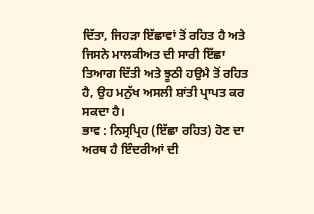ਦਿੱਤਾ, ਜਿਹੜਾ ਇੱਛਾਵਾਂ ਤੋਂ ਰਹਿਤ ਹੈ ਅਤੇ ਜਿਸਨੇ ਮਾਲਕੀਅਤ ਦੀ ਸਾਰੀ ਇੱਛਾ ਤਿਆਗ ਦਿੱਤੀ ਅਤੇ ਝੂਠੀ ਹਉਮੈ ਤੋਂ ਰਹਿਤ ਹੈ, ਉਹ ਮਨੁੱਖ ਅਸਲੀ ਸ਼ਾਂਤੀ ਪ੍ਰਾਪਤ ਕਰ ਸਕਦਾ ਹੈ।
ਭਾਵ : ਨਿਸ੍ਰਪ੍ਰਿਹ (ਇੱਛਾ ਰਹਿਤ) ਹੋਣ ਦਾ ਅਰਥ ਹੈ ਇੰਦਰੀਆਂ ਦੀ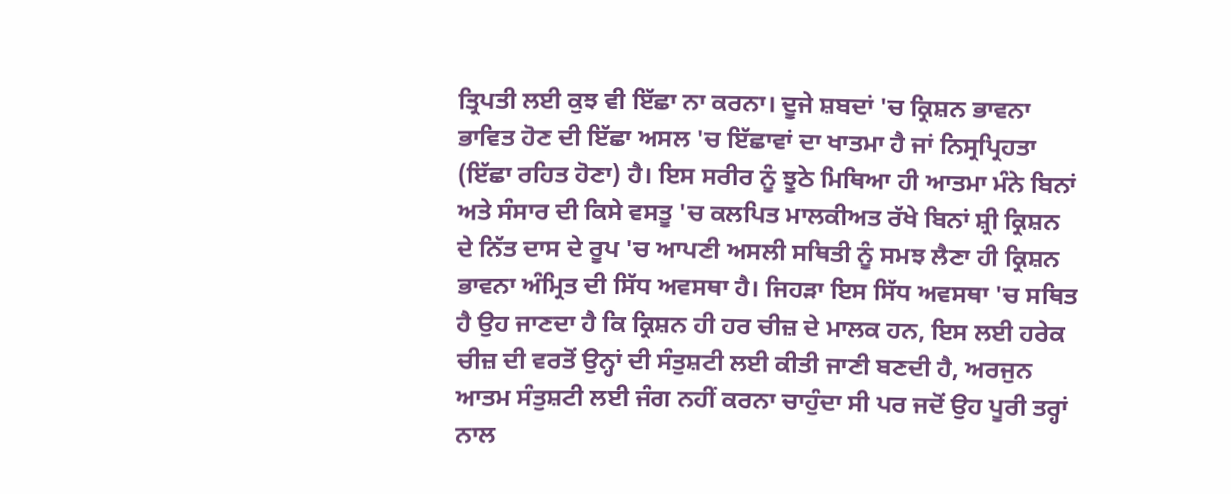ਤ੍ਰਿਪਤੀ ਲਈ ਕੁਝ ਵੀ ਇੱਛਾ ਨਾ ਕਰਨਾ। ਦੂਜੇ ਸ਼ਬਦਾਂ 'ਚ ਕ੍ਰਿਸ਼ਨ ਭਾਵਨਾ ਭਾਵਿਤ ਹੋਣ ਦੀ ਇੱਛਾ ਅਸਲ 'ਚ ਇੱਛਾਵਾਂ ਦਾ ਖਾਤਮਾ ਹੈ ਜਾਂ ਨਿਸ੍ਰਪ੍ਰਿਹਤਾ (ਇੱਛਾ ਰਹਿਤ ਹੋਣਾ) ਹੈ। ਇਸ ਸਰੀਰ ਨੂੰ ਝੂਠੇ ਮਿਥਿਆ ਹੀ ਆਤਮਾ ਮੰਨੇ ਬਿਨਾਂ ਅਤੇ ਸੰਸਾਰ ਦੀ ਕਿਸੇ ਵਸਤੂ 'ਚ ਕਲਪਿਤ ਮਾਲਕੀਅਤ ਰੱਖੇ ਬਿਨਾਂ ਸ਼੍ਰੀ ਕ੍ਰਿਸ਼ਨ ਦੇ ਨਿੱਤ ਦਾਸ ਦੇ ਰੂਪ 'ਚ ਆਪਣੀ ਅਸਲੀ ਸਥਿਤੀ ਨੂੰ ਸਮਝ ਲੈਣਾ ਹੀ ਕ੍ਰਿਸ਼ਨ ਭਾਵਨਾ ਅੰਮ੍ਰਿਤ ਦੀ ਸਿੱਧ ਅਵਸਥਾ ਹੈ। ਜਿਹੜਾ ਇਸ ਸਿੱਧ ਅਵਸਥਾ 'ਚ ਸਥਿਤ ਹੈ ਉਹ ਜਾਣਦਾ ਹੈ ਕਿ ਕ੍ਰਿਸ਼ਨ ਹੀ ਹਰ ਚੀਜ਼ ਦੇ ਮਾਲਕ ਹਨ, ਇਸ ਲਈ ਹਰੇਕ ਚੀਜ਼ ਦੀ ਵਰਤੋਂ ਉਨ੍ਹਾਂ ਦੀ ਸੰਤੁਸ਼ਟੀ ਲਈ ਕੀਤੀ ਜਾਣੀ ਬਣਦੀ ਹੈ, ਅਰਜੁਨ ਆਤਮ ਸੰਤੁਸ਼ਟੀ ਲਈ ਜੰਗ ਨਹੀਂ ਕਰਨਾ ਚਾਹੁੰਦਾ ਸੀ ਪਰ ਜਦੋਂ ਉਹ ਪੂਰੀ ਤਰ੍ਹਾਂ ਨਾਲ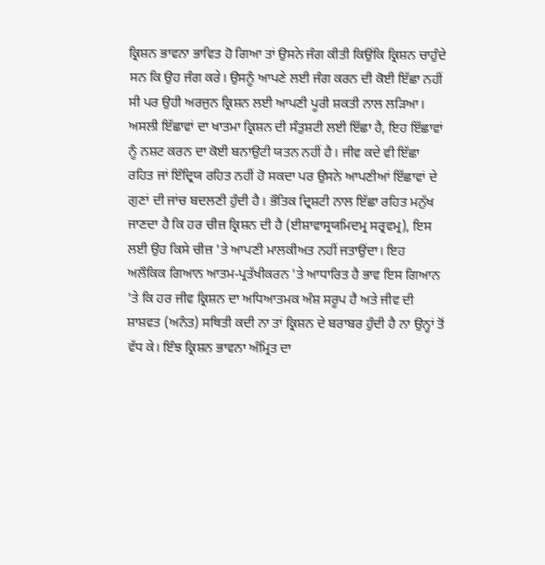ਕ੍ਰਿਸ਼ਨ ਭਾਵਨਾ ਭਾਵਿਤ ਹੋ ਗਿਆ ਤਾਂ ਉਸਨੇ ਜੰਗ ਕੀਤੀ ਕਿਉਂਕਿ ਕ੍ਰਿਸ਼ਨ ਚਾਹੁੰਦੇ ਸਨ ਕਿ ਉਹ ਜੰਗ ਕਰੇ। ਉਸਨੂੰ ਆਪਣੇ ਲਈ ਜੰਗ ਕਰਨ ਦੀ ਕੋਈ ਇੱਛਾ ਨਹੀਂ ਸੀ ਪਰ ਉਹੀ ਅਰਜੁਨ ਕ੍ਰਿਸ਼ਨ ਲਈ ਆਪਣੀ ਪੂਰੀ ਸ਼ਕਤੀ ਨਾਲ ਲੜਿਆ। ਅਸਲੀ ਇੱਛਾਵਾਂ ਦਾ ਖਾਤਮਾ ਕ੍ਰਿਸ਼ਨ ਦੀ ਸੰਤੁਸ਼ਟੀ ਲਈ ਇੱਛਾ ਹੈ, ਇਹ ਇੱਛਾਵਾਂ ਨੂੰ ਨਸ਼ਟ ਕਰਨ ਦਾ ਕੋਈ ਬਨਾਉਟੀ ਯਤਨ ਨਹੀਂ ਹੈ। ਜੀਵ ਕਦੇ ਵੀ ਇੱਛਾ ਰਹਿਤ ਜਾਂ ਇੰਦ੍ਰਿਯ ਰਹਿਤ ਨਹੀਂ ਹੋ ਸਕਦਾ ਪਰ ਉਸਨੇ ਆਪਣੀਆਂ ਇੱਛਾਵਾਂ ਦੇ ਗੁਣਾਂ ਦੀ ਜਾਂਚ ਬਦਲਣੀ ਹੁੰਦੀ ਹੈ। ਭੌਤਿਕ ਦ੍ਰਿਸ਼ਟੀ ਨਾਲ ਇੱਛਾ ਰਹਿਤ ਮਨੁੱਖ ਜਾਣਦਾ ਹੈ ਕਿ ਹਰ ਚੀਜ਼ ਕ੍ਰਿਸ਼ਨ ਦੀ ਹੈ (ਈਸ਼ਾਵਾਸ੍ਰਯਮਿਦਮ੍ਰ ਸਰ੍ਰਵਮ੍ਰ), ਇਸ ਲਈ ਉਹ ਕਿਸੇ ਚੀਜ਼ 'ਤੇ ਆਪਣੀ ਮਾਲਕੀਅਤ ਨਹੀਂ ਜਤਾਉਂਦਾ। ਇਹ ਅਲੌਕਿਕ ਗਿਆਨ ਆਤਮ-ਪ੍ਰਤੱਖੀਕਰਨ 'ਤੇ ਆਧਾਰਿਤ ਹੈ ਭਾਵ ਇਸ ਗਿਆਨ 'ਤੇ ਕਿ ਹਰ ਜੀਵ ਕ੍ਰਿਸ਼ਨ ਦਾ ਅਧਿਆਤਮਕ ਅੰਸ਼ ਸਰੂਪ ਹੈ ਅਤੇ ਜੀਵ ਦੀ ਸ਼ਾਸ਼ਵਤ (ਅਨੰਤ) ਸਥਿਤੀ ਕਦੀ ਨਾ ਤਾਂ ਕ੍ਰਿਸ਼ਨ ਦੇ ਬਰਾਬਰ ਹੁੰਦੀ ਹੈ ਨਾ ਉਨ੍ਹਾਂ ਤੋਂ ਵੱਧ ਕੇ। ਇੰਝ ਕ੍ਰਿਸ਼ਨ ਭਾਵਨਾ ਅੰਮ੍ਰਿਤ ਦਾ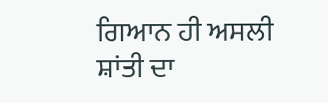ਗਿਆਨ ਹੀ ਅਸਲੀ ਸ਼ਾਂਤੀ ਦਾ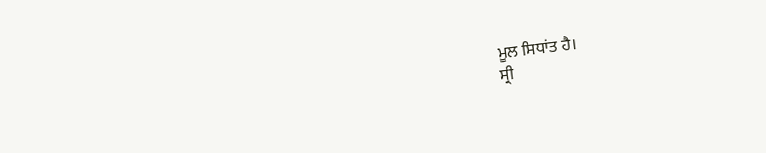ਮੂਲ ਸਿਧਾਂਤ ਹੈ।
ਸ੍ਰੀ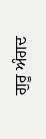ਗੁਰੂ ਅੰਗਦ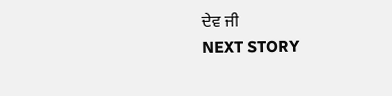ਦੇਵ ਜੀ
NEXT STORY